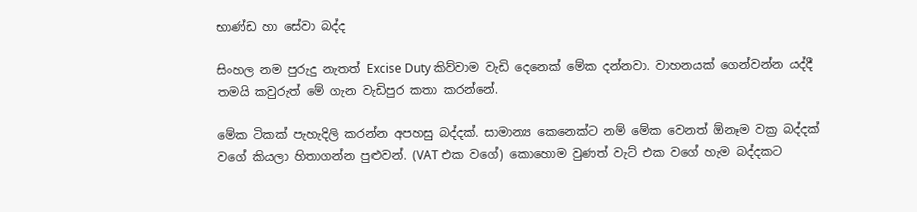භාණ්ඩ හා සේවා බද්ද

සිංහල නම පුරුදු නැතත් Excise Duty කිව්වාම වැඩි දෙනෙක් මේක දන්නවා. වාහනයක් ගෙන්වන්න යද්දී තමයි කවුරුත් මේ ගැන වැඩිපුර කතා කරන්නේ.

මේක ටිකක් පැහැදිලි කරන්න අපහසු බද්දක්. සාමාන්‍ය කෙනෙක්ට නම් මේක වෙනත් ඕනෑම වක්‍ර බද්දක් වගේ කියලා හිතාගන්න පුළුවන්. (VAT එක වගේ) කොහොම වුණත් වැට් එක වගේ හැම බද්දකට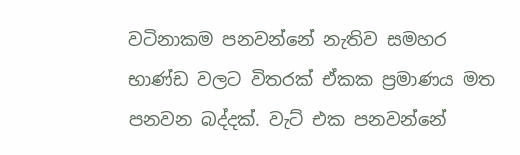වටිනාකම පනවන්නේ නැතිව සමහර භාණ්ඩ වලට විතරක් ඒකක ප්‍රමාණය මත පනවන බද්දක්. වැට් එක පනවන්නේ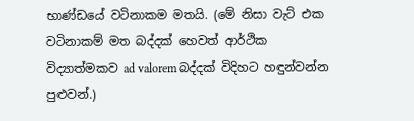භාණ්ඩයේ වටිනාකම මතයි. (මේ නිසා වැට් එක වටිනාකම් මත බද්දක් හෙවත් ආර්ථික විද්‍යාත්මකව ad valorem බද්දක් විදිහට හඳුන්වන්න පුළුවන්.)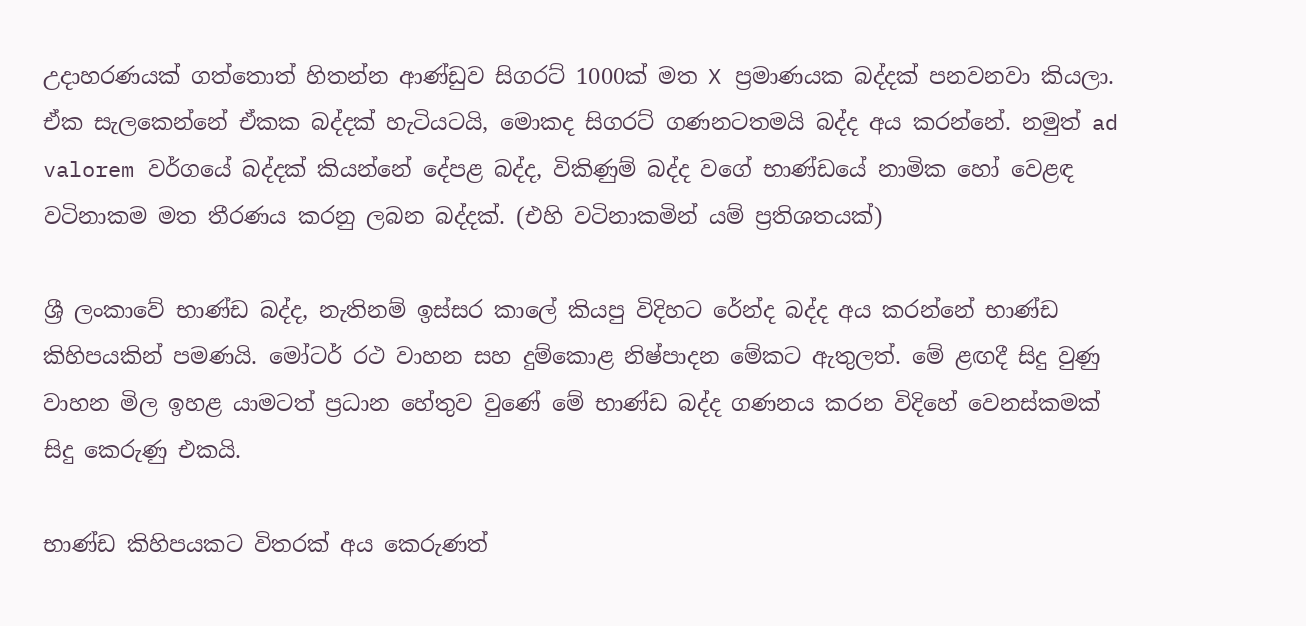උදාහරණයක් ගත්තොත් හිතන්න ආණ්ඩුව සිගරට් 1000ක් මත X ප්‍රමාණයක බද්දක් පනවනවා කියලා. ඒක සැලකෙන්නේ ඒකක බද්දක් හැටියටයි, මොකද සිගරට් ගණනටතමයි බද්ද අය කරන්නේ. නමුත් ad valorem වර්ගයේ බද්දක් කියන්නේ දේපළ බද්ද, විකිණුම් බද්ද වගේ භාණ්ඩයේ නාමික හෝ වෙළඳ වටිනාකම මත තීරණය කරනු ලබන බද්දක්. (එහි වටිනාකමින් යම් ප්‍රතිශතයක්)

ශ්‍රී ලංකාවේ භාණ්ඩ බද්ද, නැතිනම් ඉස්සර කාලේ කියපු විදිහට රේන්ද බද්ද අය කරන්නේ භාණ්ඩ කිහිපයකින් පමණයි. මෝටර් රථ වාහන සහ දුම්කොළ නිෂ්පාදන මේකට ඇතුලත්. මේ ළඟදී සිදු වුණු වාහන මිල ඉහළ යාමටත් ප්‍රධාන හේතුව වුණේ මේ භාණ්ඩ බද්ද ගණනය කරන විදිහේ වෙනස්කමක් සිදු කෙරුණු එකයි.

භාණ්ඩ කිහිපයකට විතරක් අය කෙරුණත්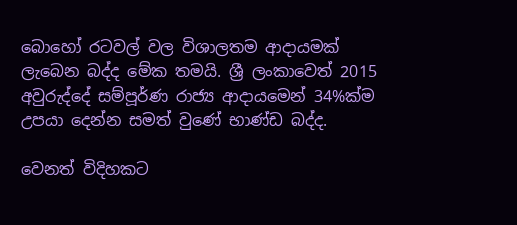බොහෝ රටවල් වල විශාලතම ආදායමක් ලැබෙන බද්ද මේක තමයි. ශ්‍රී ලංකාවෙත් 2015 අවුරුද්දේ සම්පූර්ණ රාජ්‍ය ආදායමෙන් 34%ක්ම උපයා දෙන්න සමත් වුණේ භාණ්ඩ බද්ද.

වෙනත් විදිහකට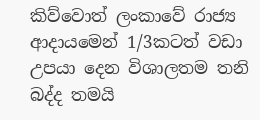කිව්වොත් ලංකාවේ රාජ්‍ය ආදායමෙන් 1/3කටත් වඩා උපයා දෙන විශාලතම තනි බද්ද තමයි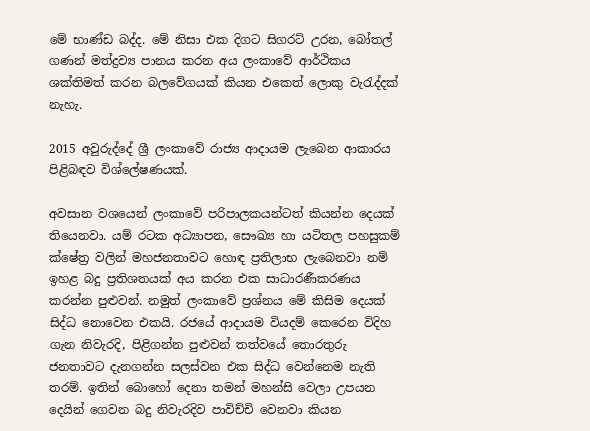මේ භාණ්ඩ බද්ද. මේ නිසා එක දිගට සිගරට් උරන, බෝතල් ගණන් මත්ද්‍රව්‍ය පානය කරන අය ලංකාවේ ආර්ථිකය ශක්තිමත් කරන බලවේගයක් කියන එකෙත් ලොකු වැරැද්දක් නැහැ.

2015 අවුරුද්දේ ශ්‍රී ලංකාවේ රාජ්‍ය ආදායම ලැබෙන ආකාරය පිළිබඳව විශ්ලේෂණයක්.

අවසාන වශයෙන් ලංකාවේ පරිපාලකයන්ටත් කියන්න දෙයක් තියෙනවා. යම් රටක අධ්‍යාපන, සෞඛ්‍ය හා යටිතල පහසුකම් ක්ෂේත්‍ර වලින් මහජනතාවට හොඳ ප්‍රතිලාභ ලැබෙනවා නම් ඉහළ බදු ප්‍රතිශතයක් අය කරන එක සාධාරණීකරණය කරන්න පුළුවන්. නමුත් ලංකාවේ ප්‍රශ්නය මේ කිසිම දෙයක් සිද්ධ නොවෙන එකයි. රජයේ ආදායම වියදම් කෙරෙන විදිහ ගැන නිවැරදි, පිළිගන්න පුළුවන් තත්වයේ තොරතුරු ජනතාවට දැනගන්න සලස්වන එක සිද්ධ වෙන්නෙම නැති තරම්. ඉතින් බොහෝ දෙනා තමන් මහන්සි වෙලා උපයන දෙයින් ගෙවන බදු නිවැරදිව පාවිච්චි වෙනවා කියන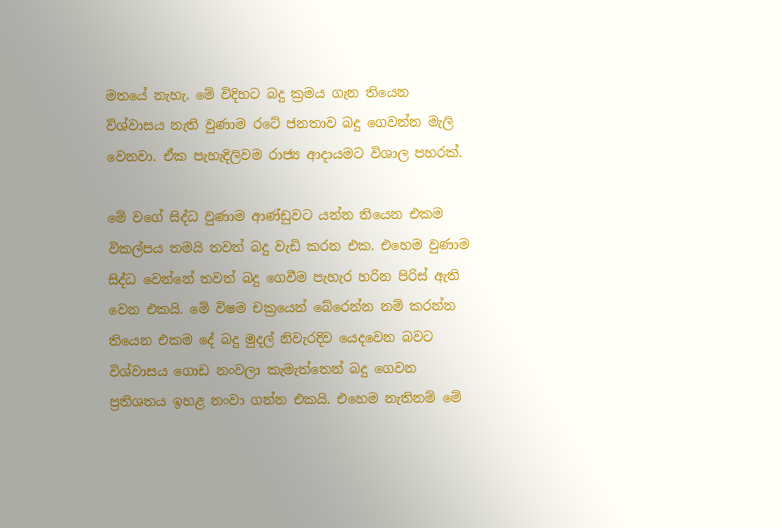මතයේ නැහැ. මේ විදිහට බදු ක්‍රමය ගැන තියෙන ව්ශ්වාසය නැති වුණාම රටේ ජනතාව බදු ගෙවන්න මැලි වෙනවා. ඒක පැහැදිලිවම රාජ්‍ය ආදායමට විශාල පහරක්.

මේ වගේ සිද්ධ වුණාම ආණ්ඩුවට යන්න තියෙන එකම විකල්පය තමයි තවත් බදු වැඩි කරන එක. එහෙම වුණාම සිද්ධ වෙන්නේ තවත් බදු ගෙවීම පැහැර හරින පිරිස් ඇති වෙන එකයි. මේ විෂම චක්‍රයෙන් බේරෙන්න නම් කරන්න තියෙන එකම දේ බදු මුදල් නිවැරදිව යෙදවෙන බවට විශ්වාසය ගොඩ නංවලා කැමැත්තෙන් බදු ගෙවන ප්‍රතිශතය ඉහළ නංවා ගන්න එකයි. එහෙම නැතිනම් මේ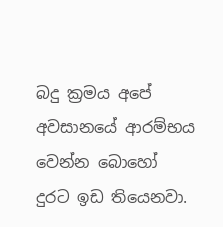බදු ක්‍රමය අපේ අවසානයේ ආරම්භය වෙන්න බොහෝ දුරට ඉඩ තියෙනවා.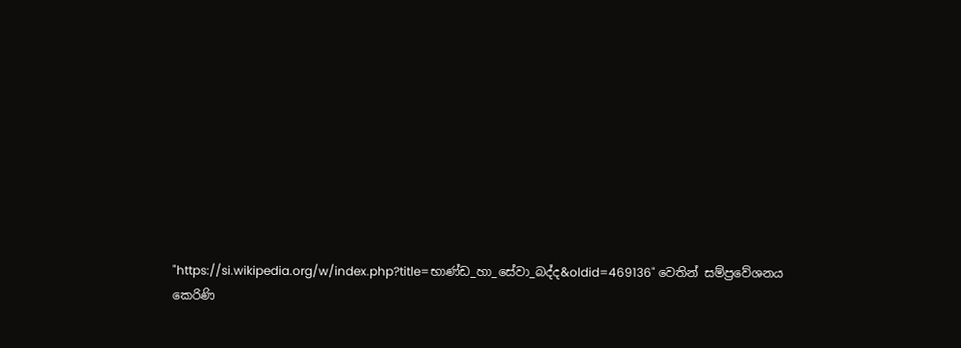"https://si.wikipedia.org/w/index.php?title=භාණ්ඩ_හා_සේවා_බද්ද&oldid=469136" වෙතින් සම්ප්‍රවේශනය කෙරිණි